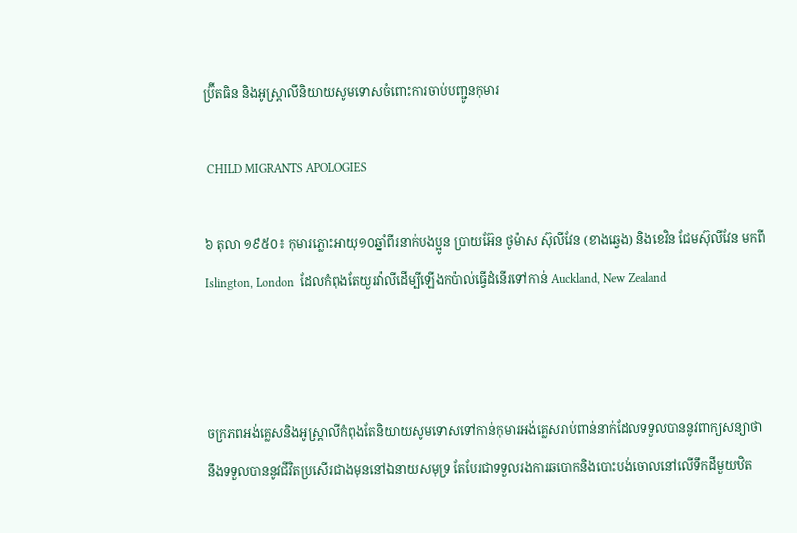ប្រ៊ីតធិន និងអូស្ត្រាលីនិយាយសូមទោសចំពោះការចាប់បញ្ជូនកុមារ

 CHILD MIGRANTS APOLOGIES

៦ តុលា ១៩៥០៖ កុមារភ្លោះអាយុ១០ឆ្នាំពីរនាក់បងប្អូន ប្រាយអ៊ែន ថូម៉ាស ស៊ុលីវែន (ខាងឆ្វេង) និងខេវិន ជែមស៊ុលីវែន មកពី Islington, London  ដែលកំពុងតែយួរវ៉ាលីដើម្បីឡើងកប៉ាល់ធ្វើដំនើរទៅកាន់ Auckland, New Zealand



ចក្រភពអង់គ្លេសនិងអូស្ត្រាលីកំពុងតែនិយាយសូមទោសទៅកាន់កុមារអង់គ្លេសរាប់ពាន់នាក់ដែលទទួលបាននូវពាក្យសន្យាថានឹងទទួលបាននូវជីវិតប្រសើរជាងមុននៅឯនាយសមុទ្រ តែបែរជាទទួលរងការឆបោកនិងបោះបង់ចោលនៅលើទឹកដីមួយឋិត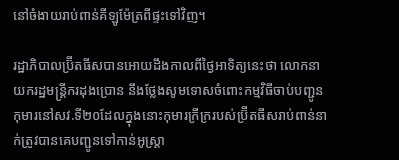នៅចំងាយរាប់ពាន់គីឡូម៉ែត្រពីផ្ទះទៅវិញ។

រដ្ឋាភិបាលប្រ៊ីតធីសបានអោយដឹងកាលពីថ្ងៃអាទិត្យនេះថា លោកនាយករដ្ឋមន្ត្រីករដុងប្រោន នឹងថ្លែងសូមទោសចំពោះកម្មវិធីចាប់បញ្ជូនកុមារនៅសវ.ទី២០ដែលក្នុងនោះកុមារក្រីក្ររបស់ប្រ៊ីតធីសរាប់ពាន់នាក់ត្រូវបានគេបញ្ជូនទៅកាន់អូស្ត្រា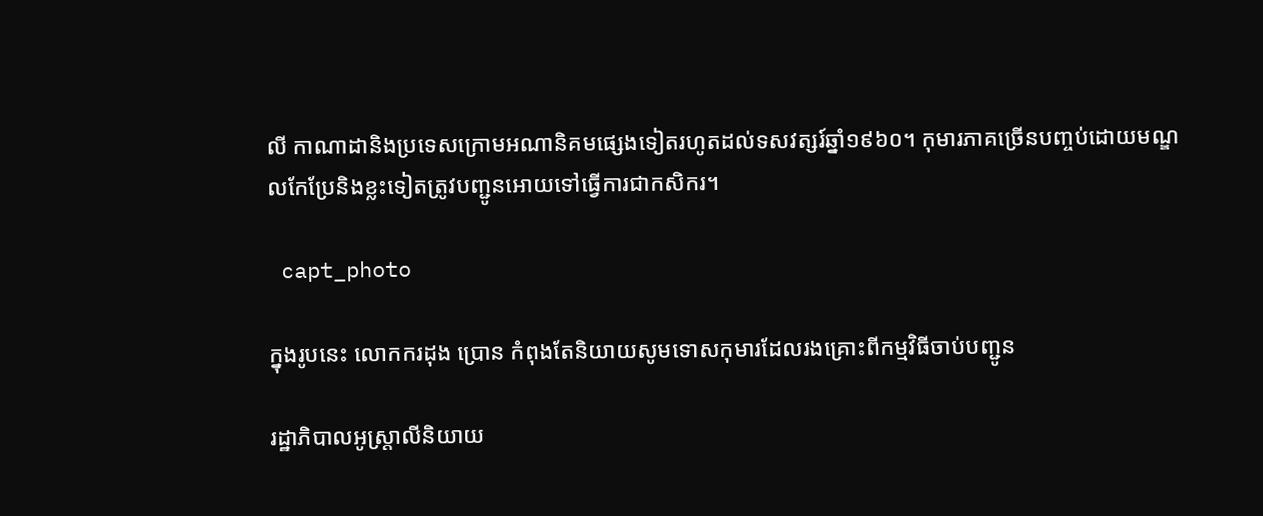លី កាណាដានិងប្រទេសក្រោមអណានិគមផ្សេងទៀតរហូតដល់ទសវត្សរ៍ឆ្នាំ១៩៦០។ កុមារភាគច្រើនបញ្ចប់ដោយមណ្ឌលកែប្រែនិងខ្លះទៀតត្រូវបញ្ជូនអោយទៅធ្វើការជាកសិករ។

 capt_photo

ក្នុងរូបនេះ លោកករដុង ប្រោន កំពុងតែនិយាយសូមទោសកុមារដែលរងគ្រោះពីកម្មវិធីចាប់បញ្ជូន

រដ្ឋាភិបាលអូស្ត្រាលីនិយាយ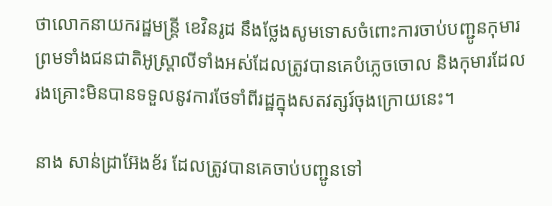ថាលោកនាយករដ្ឋមន្ត្រី ខេវិនរូដ នឹងថ្លែងសូមទោសចំពោះការចាប់បញ្ជូនកុមារ ព្រមទាំងជនជាតិអូស្ត្រាលីទាំងអស់ដែលត្រូវបានគេបំភ្លេចចោល និងកុមារដែលរងគ្រោះមិនបានទទួលនូវការថែទាំពីរដ្ឋក្នុងសតវត្សរ៍ចុងក្រោយនេះ។

នាង សាន់ដ្រាអ៊ែងខ័រ ដែលត្រូវបានគេចាប់បញ្ជូនទៅ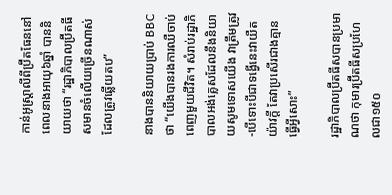កាន់អូស្ត្រាលីពីប៊្រីតធែននៅពេលនាងអាយុ៦ឆ្នាំ បាននិយាយថា “រដ្ឋាភិបាលប្រ៊ីតធីសមានចំលើយច្រើនណាស់ដែលត្រូវឆ្លើយតប”

នាងបាននិយាយប្រាប់ BBC ថា “យើងបានរងការឈឺចាប់ពេញមួយជីវិត។ សំរាប់រដ្ឋាភិបាលអង់គ្លេសដែលនឹងនិយាយសូមទោសយើង វាត្រឹមត្រូវ-បើទោះបីជាទង្វើនេះវាយឺតយ៉ាវក្តី តែវាប្រសើរជាងគ្មានធ្វើអ្វីសោះ”

រដ្ឋាភិបាលប៊្រីតធីសបានប្រមាណថា កុមារប៊្រីតធីសប្រហែលជា១៥០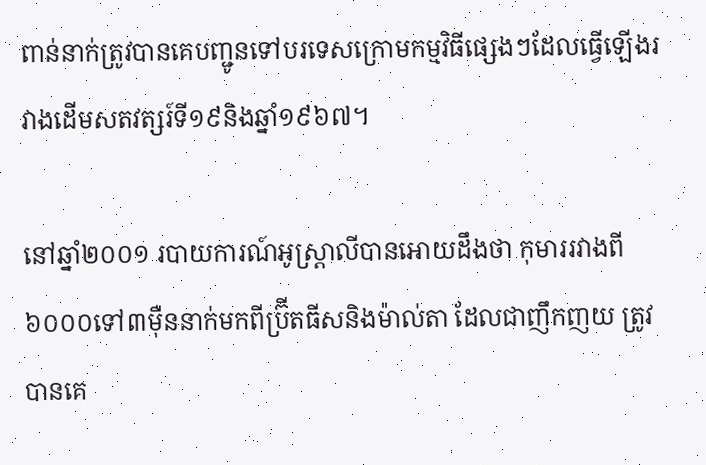ពាន់នាក់ត្រូវបានគេបញ្ជូនទៅបរទេសក្រោមកម្មវិធីផ្សេងៗដែលធ្វើឡើងរវាងដើមសតវត្សរ៍ទី១៩និងឆ្នាំ១៩៦៧។

នៅឆ្នាំ២០០១ របាយការណ៍អូស្ត្រាលីបានអោយដឹងថា កុមាររវាងពី៦០០០ទៅ៣ម៉ឺននាក់មកពីប្រ៊ីតធីសនិងម៉ាល់តា ដែលជាញឹកញយ ត្រូវបានគេ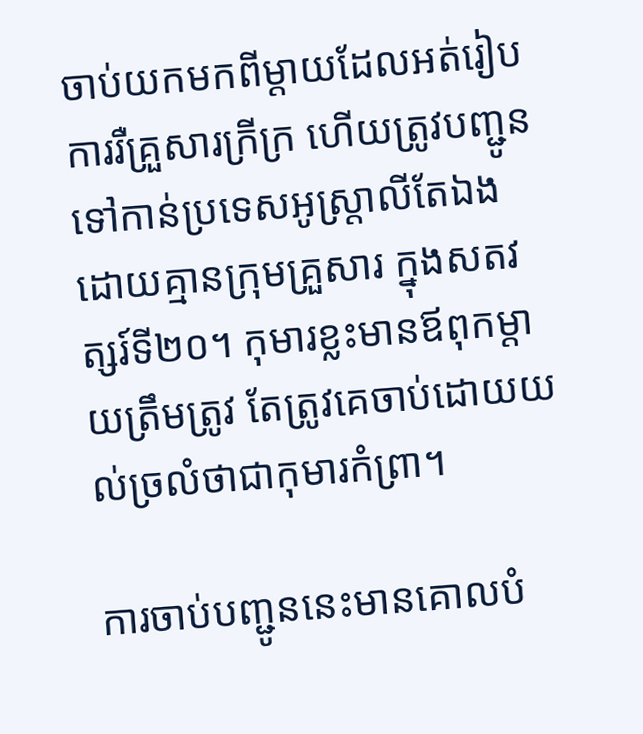ចាប់យកមកពីម្តាយដែលអត់រៀបការរឺគ្រួសារក្រីក្រ ហើយត្រូវបញ្ជូនទៅកាន់ប្រទេសអូស្ត្រាលីតែឯង ដោយគ្មានក្រុមគ្រួសារ ក្នុងសតវត្សរ៍ទី២០។ កុមារខ្លះមានឪពុកម្តាយត្រឹមត្រូវ តែត្រូវគេចាប់ដោយយល់ច្រលំថាជាកុមារកំព្រា។

ការចាប់បញ្ជូននេះមានគោលបំ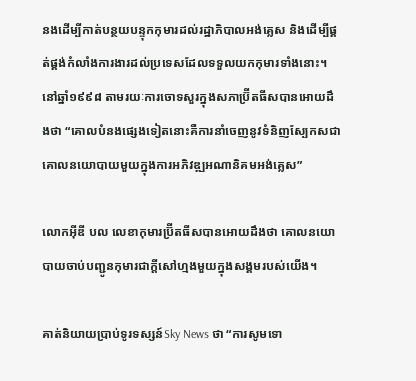នងដើម្បីកាត់បន្ថយបន្ទុកកុមារដល់រដ្ឋាភិបាលអង់គ្លេស និងដើម្បីផ្គត់ផ្គង់កំលាំងការងារដល់ប្រទេសដែលទទួលយកកុមារទាំងនោះ។ នៅឆ្នាំ១៩៩៨ តាមរយៈការចោទសួរក្នុងសភាប៊្រីតធីសបានអោយដឹងថា “គោលបំនងផ្សេងទៀតនោះគឺការនាំចេញនូវទំនិញស្បែកសជាគោលនយោបាយមួយក្នុងការអភិវឌ្ឍអណានិគមអង់គ្លេស”

លោកអ៊ីឌី បល លេខាកុមារប្រ៊ីតធីសបានអោយដឹងថា គោលនយោបាយចាប់បញ្ជូនកុមារជាក្តីសៅហ្មងមួយក្នុងសង្គមរបស់យើង។

គាត់និយាយប្រាប់ទូរទស្សន៍Sky News ថា “ការសូមទោ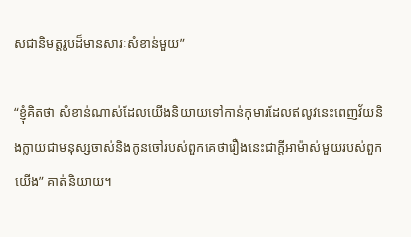សជានិមត្តរូបដ៏មានសារៈសំខាន់មួយ”

“ខ្ញុំគិតថា សំខាន់ណាស់ដែលយើងនិយាយទៅកាន់កុមារដែលឥលូវនេះពេញវ័យនិងក្លាយជាមនុស្សចាស់និងកូនចៅរបស់ពួកគេថារឿងនេះជាក្តីអាម៉ាស់មួយរបស់ពួកយើង” គាត់និយាយ។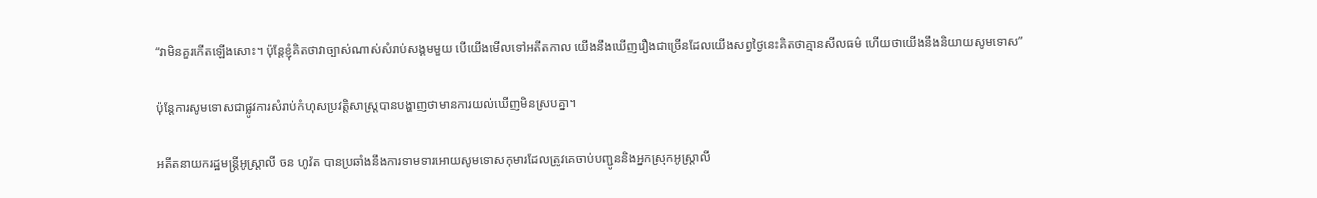“វាមិនគួរកើតឡើងសោះ។ ប៉ុន្តែខ្ញុំគិតថាវាច្បាស់ណាស់សំរាប់សង្គមមួយ បើយើងមើលទៅអតីតកាល យើងនឹងឃើញរឿងជាច្រើនដែលយើងសព្វថ្ងៃនេះគិតថាគ្មានសីលធម៌ ហើយថាយើងនឹងនិយាយសូមទោស”

ប៉ុន្តែការសូមទោសជាផ្លូវការសំរាប់កំហុសប្រវត្ដិសាស្ត្របានបង្ហាញថាមានការយល់ឃើញមិនស្របគ្នា។

អតីតនាយករដ្ឋមន្ត្រីអូស្ត្រាលី ចន ហូវ៉ត បានប្រឆាំងនឹងការទាមទារអោយសូមទោសកុមារដែលត្រូវគេចាប់បញ្ជូននិងអ្នកស្រុកអូស្ត្រាលី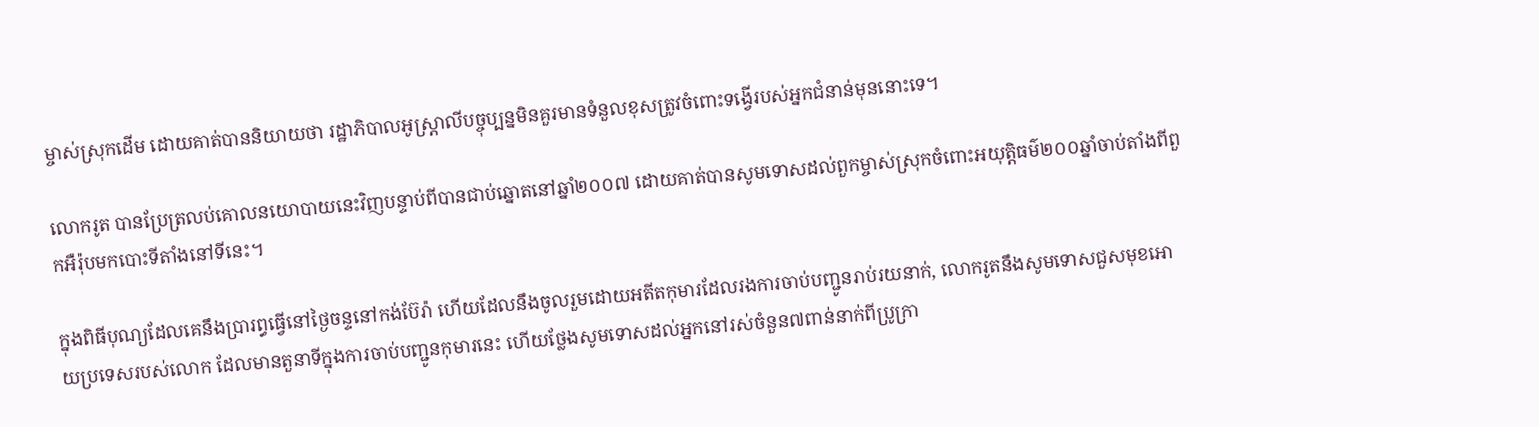ម្ចាស់ស្រុកដើម ដោយគាត់បាននិយាយថា រដ្ឋាភិបាលអូស្ត្រាលីបច្ចុប្បន្នមិនគួរមានទំនួលខុសត្រូវចំពោះទង្វើរបស់អ្នកជំនាន់មុននោះទេ។

លោករូត បានប្រែត្រលប់គោលនយោបាយនេះវិញបន្ទាប់ពីបានជាប់ឆ្នោតនៅឆ្នាំ២០០៧ ដោយគាត់បានសូមទោសដល់ពួកម្ចាស់ស្រុកចំពោះអយុត្តិធម៌២០០ឆ្នាំចាប់តាំងពីពួកអឺរ៉ុបមកបោះទីតាំងនៅទីនេះ។

ក្នុងពិធីបុណ្យដែលគេនឹងប្រារព្ធធ្វើនៅថ្ងៃចន្ទនៅកង់ប៊ែរ៉ា ហើយដែលនឹងចូលរួមដោយអតីតកុមារដែលរងការចាប់បញ្ជូនរាប់រយនាក់, លោករូតនឹងសូមទោសជួសមុខអោយប្រទេសរបស់លោក ដែលមានតួនាទីក្នុងការចាប់បញ្ជូនកុមារនេះ ហើយថ្លែងសូមទោសដល់អ្នកនៅរស់ចំនួន៧ពាន់នាក់ពីប្រូក្រា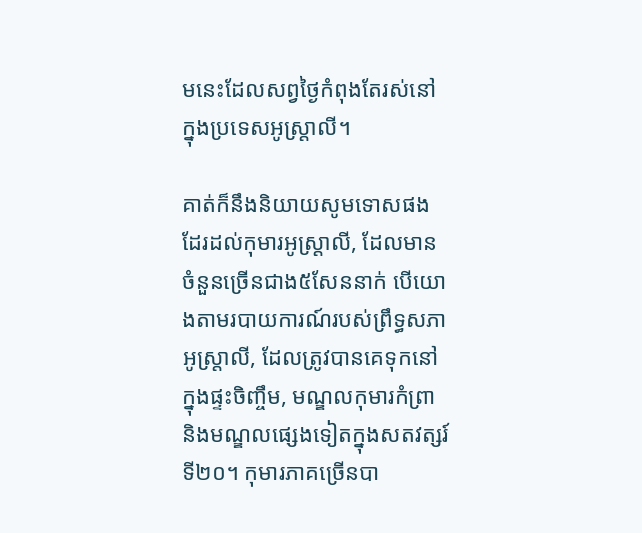មនេះដែលសព្វថ្ងៃកំពុងតែរស់នៅក្នុងប្រទេសអូស្ត្រាលី។

គាត់ក៏នឹងនិយាយសូមទោសផងដែរដល់កុមារអូស្ត្រាលី, ដែលមានចំនួនច្រើនជាង៥សែននាក់ បើយោងតាមរបាយការណ៍របស់ព្រឹទ្ធសភាអូស្ត្រាលី, ដែលត្រូវបានគេទុកនៅក្នុងផ្ទះចិញ្ចឹម, មណ្ឌលកុមារកំព្រានិងមណ្ឌលផ្សេងទៀតក្នុងសតវត្សរ៍ទី២០។ កុមារភាគច្រើនបា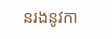នរងនូវកា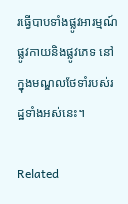រធ្វើបាបទាំងផ្លូវអារម្មណ៍ ផ្លូវកាយនិងផ្លូវភេទ នៅក្នុងមណ្ឌលថែទាំរបស់រដ្ឋទាំងអស់នេះ។

Related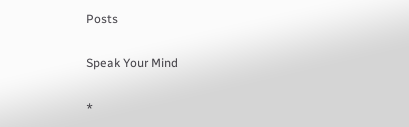Posts

Speak Your Mind

*